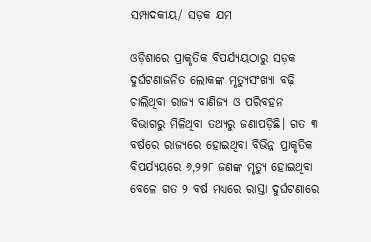ସମ୍ପାଦକୀୟ/ ସଡ଼କ ଯମ

ଓଡ଼ିଶାରେ ପ୍ରାକୃତିକ ବିପର୍ଯ୍ୟୟଠାରୁ ସଡ଼କ ଦୁର୍ଘଟଣାଜନିତ ଲୋକଙ୍କ ମୃତ୍ୟୁସଂଖ୍ୟା ବଢ଼ି ଚାଲିଥିବା ରାଜ୍ୟ ବାଣିଜ୍ୟ ଓ ପରିବହନ ବିଭାଗରୁ ମିଳିଥିବା ତଥ୍ୟରୁ ଜଣାପଡ଼ିଛି। ଗତ ୩ ବର୍ଷରେ ରାଜ୍ୟରେ ହୋଇଥିବା ବିଭିନ୍ନ ପ୍ରାକୃତିକ ବିପର୍ଯ୍ୟୟରେ ୬,୨୨୮ ଜଣଙ୍କ ମୃତ୍ୟୁ ହୋଇଥିବା ବେଳେ ଗତ ୨ ବର୍ଷ ମଧ୍ୟରେ ରାସ୍ତା ଦୁର୍ଘଟଣାରେ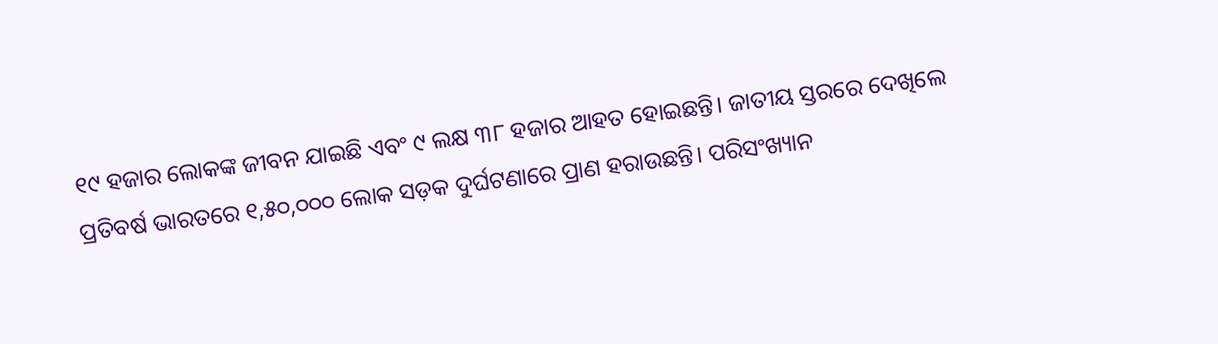୧୯ ହଜାର ଲୋକଙ୍କ ଜୀବନ ଯାଇଛି ଏବଂ ୯ ଲକ୍ଷ ୩୮ ହଜାର ଆହତ ହୋଇଛନ୍ତି। ଜାତୀୟ ସ୍ତରରେ ଦେଖିଲେ ପ୍ରତିବର୍ଷ ଭାରତରେ ୧,୫୦,୦୦୦ ଲୋକ ସଡ଼କ ଦୁର୍ଘଟଣାରେ ପ୍ରାଣ ହରାଉଛନ୍ତି। ପରିସଂଖ୍ୟାନ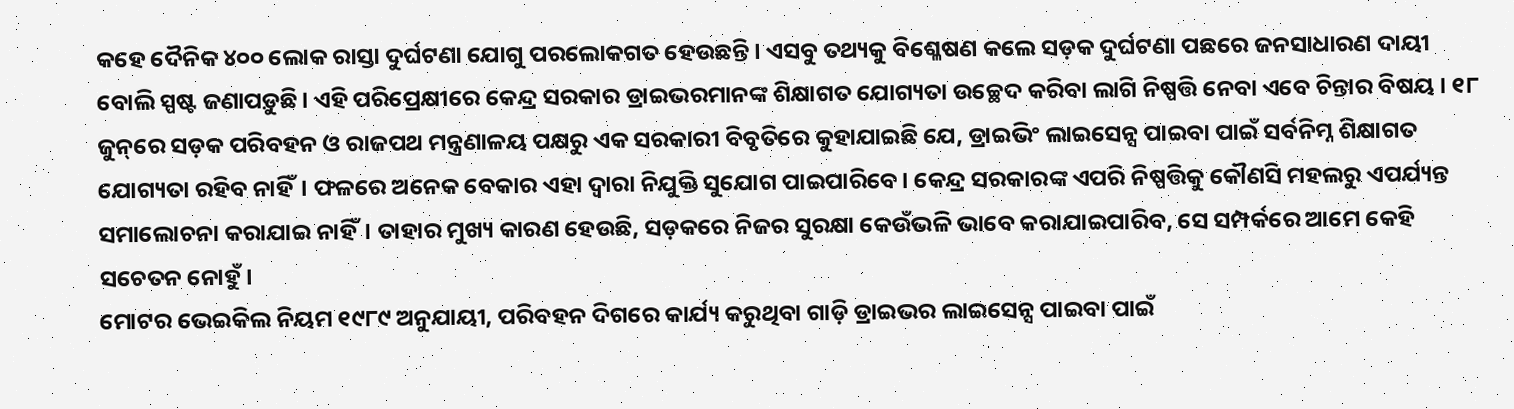କହେ ଦୈନିକ ୪୦୦ ଲୋକ ରାସ୍ତା ଦୁର୍ଘଟଣା ଯୋଗୁ ପରଲୋକଗତ ହେଉଛନ୍ତି। ଏସବୁ ତଥ୍ୟକୁ ବିଶ୍ଳେଷଣ କଲେ ସଡ଼କ ଦୁର୍ଘଟଣା ପଛରେ ଜନସାଧାରଣ ଦାୟୀ ବୋଲି ସ୍ପଷ୍ଟ ଜଣାପଡ଼ୁଛି। ଏହି ପରିପ୍ରେକ୍ଷୀରେ କେନ୍ଦ୍ର ସରକାର ଡ୍ରାଇଭରମାନଙ୍କ ଶିକ୍ଷାଗତ ଯୋଗ୍ୟତା ଉଚ୍ଛେଦ କରିବା ଲାଗି ନିଷ୍ପତ୍ତି ନେବା ଏବେ ଚିନ୍ତାର ବିଷୟ । ୧୮ ଜୁନ୍‌ରେ ସଡ଼କ ପରିବହନ ଓ ରାଜପଥ ମନ୍ତ୍ରଣାଳୟ ପକ୍ଷରୁ ଏକ ସରକାରୀ ବିବୃତିରେ କୁହାଯାଇଛି ଯେ, ଡ୍ରାଇଭିଂ ଲାଇସେନ୍ସ ପାଇବା ପାଇଁ ସର୍ବନିମ୍ନ ଶିକ୍ଷାଗତ ଯୋଗ୍ୟତା ରହିବ ନାହିଁ। ଫଳରେ ଅନେକ ବେକାର ଏହା ଦ୍ୱାରା ନିଯୁକ୍ତି ସୁଯୋଗ ପାଇପାରିବେ। କେନ୍ଦ୍ର ସରକାରଙ୍କ ଏପରି ନିଷ୍ପତ୍ତିକୁ କୌଣସି ମହଲରୁ ଏପର୍ଯ୍ୟନ୍ତ ସମାଲୋଚନା କରାଯାଇ ନାହିଁ। ତାହାର ମୁଖ୍ୟ କାରଣ ହେଉଛି, ସଡ଼କରେ ନିଜର ସୁରକ୍ଷା କେଉଁଭଳି ଭାବେ କରାଯାଇପାରିବ, ସେ ସମ୍ପର୍କରେ ଆମେ କେହି ସଚେତନ ନୋହୁଁ।
ମୋଟର ଭେଇକିଲ ନିୟମ ୧୯୮୯ ଅନୁଯାୟୀ, ପରିବହନ ଦିଗରେ କାର୍ଯ୍ୟ କରୁଥିବା ଗାଡ଼ି ଡ୍ରାଇଭର ଲାଇସେନ୍ସ ପାଇବା ପାଇଁ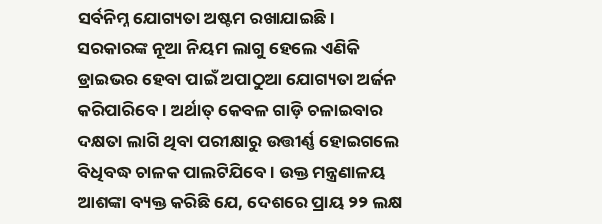ସର୍ବନିମ୍ନ ଯୋଗ୍ୟତା ଅଷ୍ଟମ ରଖାଯାଇଛି। ସରକାରଙ୍କ ନୂଆ ନିୟମ ଲାଗୁ ହେଲେ ଏଣିକି ଡ୍ରାଇଭର ହେବା ପାଇଁ ଅପାଠୁଆ ଯୋଗ୍ୟତା ଅର୍ଜନ କରିପାରିବେ। ଅର୍ଥାତ୍‌ କେବଳ ଗାଡ଼ି ଚଳାଇବାର ଦକ୍ଷତା ଲାଗି ଥିବା ପରୀକ୍ଷାରୁ ଉତ୍ତୀର୍ଣ୍ଣ ହୋଇଗଲେ ବିଧିବଦ୍ଧ ଚାଳକ ପାଲଟିଯିବେ। ଉକ୍ତ ମନ୍ତ୍ରଣାଳୟ ଆଶଙ୍କା ବ୍ୟକ୍ତ କରିଛି ଯେ, ଦେଶରେ ପ୍ରାୟ ୨୨ ଲକ୍ଷ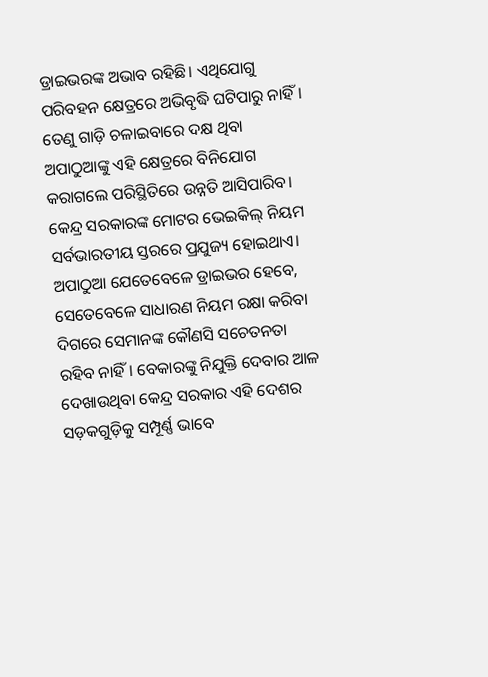ଡ୍ରାଇଭରଙ୍କ ଅଭାବ ରହିଛି। ଏଥିଯୋଗୁ ପରିବହନ କ୍ଷେତ୍ରରେ ଅଭିବୃଦ୍ଧି ଘଟିପାରୁ ନାହିଁ। ତେଣୁ ଗାଡ଼ି ଚଳାଇବାରେ ଦକ୍ଷ ଥିବା ଅପାଠୁଆଙ୍କୁ ଏହି କ୍ଷେତ୍ରରେ ବିନିଯୋଗ କରାଗଲେ ପରିସ୍ଥିତିରେ ଉନ୍ନତି ଆସିପାରିବ। କେନ୍ଦ୍ର ସରକାରଙ୍କ ମୋଟର ଭେଇକିଲ୍‌ ନିୟମ ସର୍ବଭାରତୀୟ ସ୍ତରରେ ପ୍ରଯୁଜ୍ୟ ହୋଇଥାଏ। ଅପାଠୁଆ ଯେତେବେଳେ ଡ୍ରାଇଭର ହେବେ, ସେତେବେଳେ ସାଧାରଣ ନିୟମ ରକ୍ଷା କରିବା ଦିଗରେ ସେମାନଙ୍କ କୌଣସି ସଚେତନତା ରହିବ ନାହିଁ। ବେକାରଙ୍କୁ ନିଯୁକ୍ତି ଦେବାର ଆଳ ଦେଖାଉଥିବା କେନ୍ଦ୍ର ସରକାର ଏହି ଦେଶର ସଡ଼କଗୁଡ଼ିକୁ ସମ୍ପୂର୍ଣ୍ଣ ଭାବେ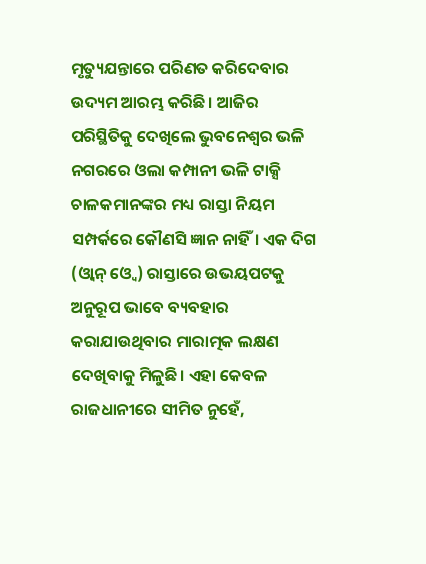ମୃତ୍ୟୁଯନ୍ତାରେ ପରିଣତ କରିଦେବାର ଉଦ୍ୟମ ଆରମ୍ଭ କରିଛି। ଆଜିର ପରିସ୍ଥିତିକୁ ଦେଖିଲେ ଭୁବନେଶ୍ୱର ଭଳି ନଗରରେ ଓଲା କମ୍ପାନୀ ଭଳି ଟାକ୍ସି ଚାଳକମାନଙ୍କର ମଧ୍ୟ ରାସ୍ତା ନିୟମ ସମ୍ପର୍କରେ କୌଣସି ଜ୍ଞାନ ନାହିଁ। ଏକ ଦିଗ (ଓ୍ବାନ୍‌ ଓ୍ବେ) ରାସ୍ତାରେ ଉଭୟପଟକୁ ଅନୁରୂପ ଭାବେ ବ୍ୟବହାର କରାଯାଉଥିବାର ମାରାତ୍ମକ ଲକ୍ଷଣ ଦେଖିବାକୁ ମିଳୁଛି। ଏହା କେବଳ ରାଜଧାନୀରେ ସୀମିତ ନୁହେଁ,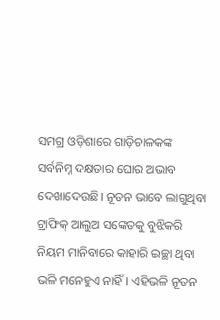ସମଗ୍ର ଓଡ଼ିଶାରେ ଗାଡ଼ିଚାଳକଙ୍କ ସର୍ବନିମ୍ନ ଦକ୍ଷତାର ଘୋର ଅଭାବ ଦେଖାଦେଉଛି। ନୂତନ ଭାବେ ଲାଗୁଥିବା ଟ୍ରାଫିକ୍‌ ଆଲୁଅ ସଙ୍କେତକୁ ବୁଝିକରି ନିୟମ ମାନିବାରେ କାହାରି ଇଚ୍ଛା ଥିବା ଭଳି ମନେହୁଏ ନାହିଁ। ଏହିଭଳି ନୂତନ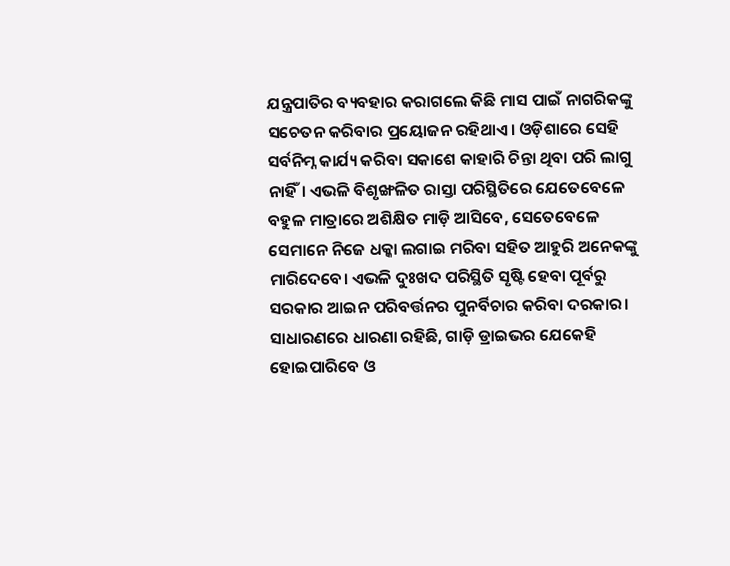ଯନ୍ତ୍ରପାତିର ବ୍ୟବହାର କରାଗଲେ କିଛି ମାସ ପାଇଁ ନାଗରିକଙ୍କୁ ସଚେତନ କରିବାର ପ୍ରୟୋଜନ ରହିଥାଏ। ଓଡ଼ିଶାରେ ସେହି ସର୍ବନିମ୍ନ କାର୍ଯ୍ୟ କରିବା ସକାଶେ କାହାରି ଚିନ୍ତା ଥିବା ପରି ଲାଗୁ ନାହିଁ। ଏଭଳି ବିଶୃଙ୍ଖଳିତ ରାସ୍ତା ପରିସ୍ଥିତିରେ ଯେତେବେଳେ ବହୁଳ ମାତ୍ରାରେ ଅଶିକ୍ଷିତ ମାଡ଼ି ଆସିବେ, ସେତେବେଳେ ସେମାନେ ନିଜେ ଧକ୍କା ଲଗାଇ ମରିବା ସହିତ ଆହୁରି ଅନେକଙ୍କୁ ମାରିଦେବେ। ଏଭଳି ଦୁଃଖଦ ପରିସ୍ଥିତି ସୃଷ୍ଟି ହେବା ପୂର୍ବରୁ ସରକାର ଆଇନ ପରିବର୍ତ୍ତନର ପୁନର୍ବିଚାର କରିବା ଦରକାର।
ସାଧାରଣରେ ଧାରଣା ରହିଛି, ଗାଡ଼ି ଡ୍ରାଇଭର ଯେକେହି ହୋଇପାରିବେ ଓ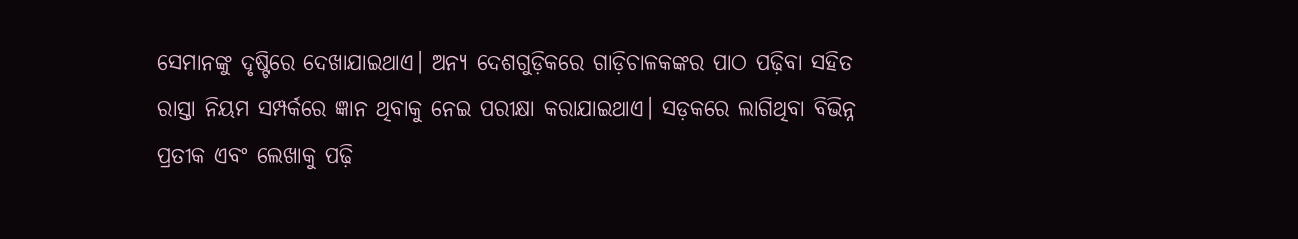ସେମାନଙ୍କୁ ଦୃଷ୍ଟିରେ ଦେଖାଯାଇଥାଏ। ଅନ୍ୟ ଦେଶଗୁଡ଼ିକରେ ଗାଡ଼ିଚାଳକଙ୍କର ପାଠ ପଢ଼ିବା ସହିତ ରାସ୍ତା ନିୟମ ସମ୍ପର୍କରେ ଜ୍ଞାନ ଥିବାକୁ ନେଇ ପରୀକ୍ଷା କରାଯାଇଥାଏ। ସଡ଼କରେ ଲାଗିଥିବା ବିଭିନ୍ନ ପ୍ରତୀକ ଏବଂ ଲେଖାକୁ ପଢ଼ି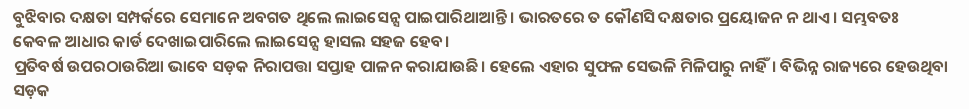ବୁଝିବାର ଦକ୍ଷତା ସମ୍ପର୍କରେ ସେମାନେ ଅବଗତ ଥିଲେ ଲାଇସେନ୍ସ ପାଇପାରିଥାଆନ୍ତି। ଭାରତରେ ତ କୌଣସି ଦକ୍ଷତାର ପ୍ରୟୋଜନ ନ ଥାଏ। ସମ୍ଭବତଃ କେବଳ ଆଧାର କାର୍ଡ ଦେଖାଇପାରିଲେ ଲାଇସେନ୍ସ ହାସଲ ସହଜ ହେବ।
ପ୍ରତିବର୍ଷ ଉପରଠାଉରିଆ ଭାବେ ସଡ଼କ ନିରାପତ୍ତା ସପ୍ତାହ ପାଳନ କରାଯାଉଛି। ହେଲେ ଏହାର ସୁଫଳ ସେଭଳି ମିଳିପାରୁ ନାହିଁ। ବିଭିନ୍ନ ରାଜ୍ୟରେ ହେଉଥିବା ସଡ଼କ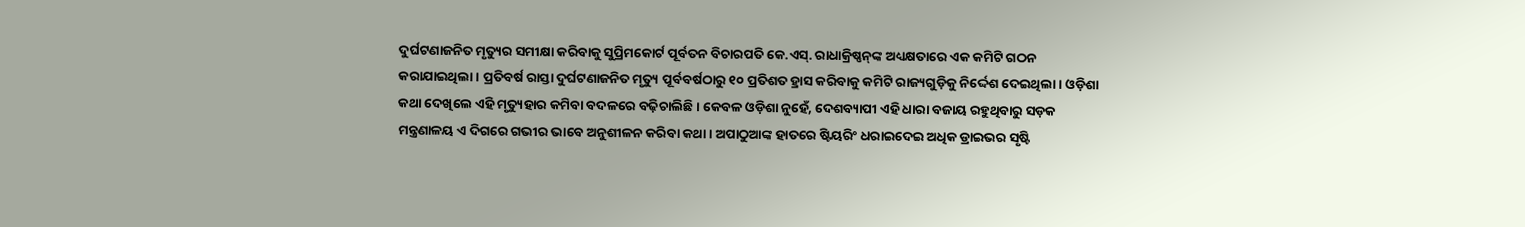ଦୁର୍ଘଟଣାଜନିତ ମୃତ୍ୟୁର ସମୀକ୍ଷା କରିବାକୁ ସୁପ୍ରିମକୋର୍ଟ ପୂର୍ବତନ ବିଚାରପତି କେ.ଏସ୍‌. ରାଧାକ୍ରିଷ୍ଣନ୍‌ଙ୍କ ଅଧ୍ୟକ୍ଷତାରେ ଏକ କମିଟି ଗଠନ କରାଯାଇଥିଲା। ପ୍ରତିବର୍ଷ ରାସ୍ତା ଦୁର୍ଘଟଣାଜନିତ ମୃତ୍ୟୁ ପୂର୍ବବର୍ଷଠାରୁ ୧୦ ପ୍ରତିଶତ ହ୍ରାସ କରିବାକୁ କମିଟି ରାଜ୍ୟଗୁଡ଼ିକୁ ନିର୍ଦ୍ଦେଶ ଦେଇଥିଲା। ଓଡ଼ିଶା କଥା ଦେଖିଲେ ଏହି ମୃତ୍ୟୁହାର କମିବା ବଦଳରେ ବଢ଼ିଚାଲିଛି। କେବଳ ଓଡ଼ିଶା ନୁହେଁ, ଦେଶବ୍ୟାପୀ ଏହି ଧାରା ବଜାୟ ରହୁଥିବାରୁ ସଡ଼କ ମନ୍ତ୍ରଣାଳୟ ଏ ଦିଗରେ ଗଭୀର ଭାବେ ଅନୁଶୀଳନ କରିବା କଥା। ଅପାଠୁଆଙ୍କ ହାତରେ ଷ୍ଟିୟରିଂ ଧରାଇଦେଇ ଅଧିକ ଡ୍ରାଇଭର ସୃଷ୍ଟି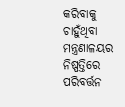କରିବାକୁ ଚାହୁଁଥିବା ମନ୍ତ୍ରଣାଳୟର ନିଷ୍ପତ୍ତିରେ ପରିବର୍ତ୍ତନ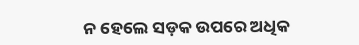ନ ହେଲେ ସଡ଼କ ଉପରେ ଅଧିକ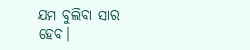ଯମ ବୁଲିବା ସାର ହେବ।